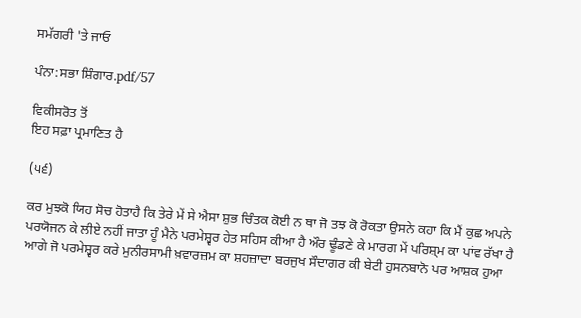ਸਮੱਗਰੀ 'ਤੇ ਜਾਓ

ਪੰਨਾ:ਸਭਾ ਸ਼ਿੰਗਾਰ.pdf/57

ਵਿਕੀਸਰੋਤ ਤੋਂ
ਇਹ ਸਫ਼ਾ ਪ੍ਰਮਾਣਿਤ ਹੈ

(੫੬)

ਕਰ ਮੁਝਕੋ ਯਿਹ ਸੋਚ ਹੋਤਾਹੈ ਕਿ ਤੇਰੇ ਮੇਂ ਸੇ ਐਸਾ ਸ਼ੁਭ ਚਿੰਤਕ ਕੋਈ ਨ ਥਾ ਜੋ ਤਝ ਕੋ ਰੋਕਤਾ ਉਸਨੇ ਕਹਾ ਕਿ ਮੈਂ ਕੁਛ ਅਪਨੇ ਪਰਯੋਜਨ ਕੇ ਲੀਏ ਨਹੀਂ ਜਾਤਾ ਹੂੰ ਮੈਨੇ ਪਰਮੇਸ਼੍ਵਰ ਹੇਤ ਸਹਿਸ ਕੀਆ ਹੈ ਔਰ ਢੂੰਡਣੇ ਕੇ ਮਾਰਗ ਮੇਂ ਪਰਿਸ਼੍ਮ ਕਾ ਪਾਂਵ ਰੱਖਾ ਹੈ ਆਗੇ ਜੋ ਪਰਮੇਸ਼੍ਵਰ ਕਰੇ ਮੁਨੀਰਸਾਮੀ ਖ਼ਵਾਰਜ਼ਮ ਕਾ ਸ਼ਹਜ਼ਾਦਾ ਬਰਜੁਖ ਸੌਦਾਗਰ ਕੀ ਬੇਟੀ ਹੁਸਨਬਾਨੋ ਪਰ ਆਸ਼ਕ ਹੁਆ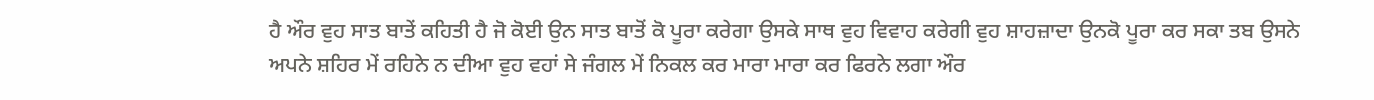ਹੈ ਔਰ ਵੁਹ ਸਾਤ ਬਾਤੇਂ ਕਹਿਤੀ ਹੈ ਜੋ ਕੋਈ ਉਨ ਸਾਤ ਬਾਤੋਂ ਕੋ ਪੂਰਾ ਕਰੇਗਾ ਉਸਕੇ ਸਾਥ ਵੁਹ ਵਿਵਾਹ ਕਰੇਗੀ ਵੁਹ ਸ਼ਾਹਜ਼ਾਦਾ ਉਨਕੋ ਪੂਰਾ ਕਰ ਸਕਾ ਤਬ ਉਸਨੇ ਅਪਨੇ ਸ਼ਹਿਰ ਮੇਂ ਰਹਿਨੇ ਨ ਦੀਆ ਵੁਹ ਵਹਾਂ ਸੇ ਜੰਗਲ ਮੇਂ ਨਿਕਲ ਕਰ ਮਾਰਾ ਮਾਰਾ ਕਰ ਫਿਰਨੇ ਲਗਾ ਔਰ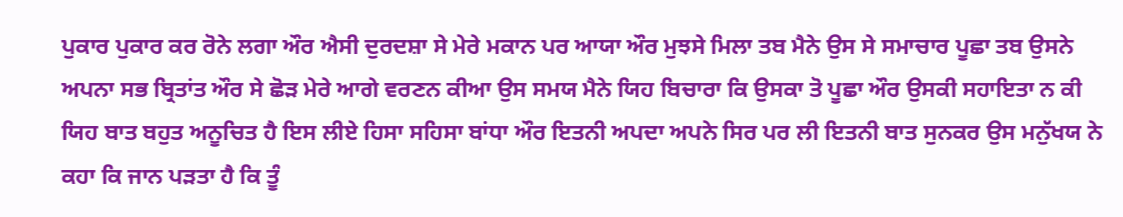ਪੁਕਾਰ ਪੁਕਾਰ ਕਰ ਰੋਨੇ ਲਗਾ ਔਰ ਐਸੀ ਦੁਰਦਸ਼ਾ ਸੇ ਮੇਰੇ ਮਕਾਨ ਪਰ ਆਯਾ ਔਰ ਮੁਝਸੇ ਮਿਲਾ ਤਬ ਮੈਨੇ ਉਸ ਸੇ ਸਮਾਚਾਰ ਪੂਛਾ ਤਬ ਉਸਨੇ ਅਪਨਾ ਸਭ ਬ੍ਰਿਤਾਂਤ ਔਰ ਸੇ ਛੋੜ ਮੇਰੇ ਆਗੇ ਵਰਣਨ ਕੀਆ ਉਸ ਸਮਯ ਮੈਨੇ ਯਿਹ ਬਿਚਾਰਾ ਕਿ ਉਸਕਾ ਤੋ ਪੂਛਾ ਔਰ ਉਸਕੀ ਸਹਾਇਤਾ ਨ ਕੀ ਯਿਹ ਬਾਤ ਬਹੁਤ ਅਨੂਚਿਤ ਹੈ ਇਸ ਲੀਏ ਹਿਸਾ ਸਹਿਸਾ ਬਾਂਧਾ ਔਰ ਇਤਨੀ ਅਪਦਾ ਅਪਨੇ ਸਿਰ ਪਰ ਲੀ ਇਤਨੀ ਬਾਤ ਸੁਨਕਰ ਉਸ ਮਨੁੱਖਯ ਨੇ ਕਹਾ ਕਿ ਜਾਨ ਪੜਤਾ ਹੈ ਕਿ ਤੂੰ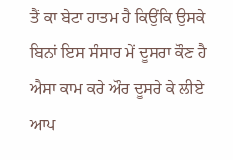ਤੈਂ ਕਾ ਬੇਟਾ ਹਾਤਮ ਹੈ ਕਿਉਂਕਿ ਉਸਕੇ ਬਿਨਾਂ ਇਸ ਸੰਸਾਰ ਮੇਂ ਦੂਸਰਾ ਕੌਣ ਹੈ ਐਸਾ ਕਾਮ ਕਰੇ ਔਰ ਦੂਸਰੇ ਕੇ ਲੀਏ ਆਪ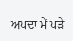ਅਪਦਾ ਮੇਂ ਪੜੇ